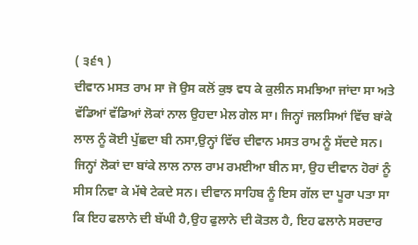( ੩੬੧ )
ਦੀਵਾਨ ਮਸਤ ਰਾਮ ਸਾ ਜੋ ਉਸ ਕਲੋਂ ਕੁਝ ਵਧ ਕੇ ਕੁਲੀਨ ਸਮਝਿਆ ਜਾਂਦਾ ਸਾ ਅਤੇ ਵੱਡਿਆਂ ਵੱਡਿਆਂ ਲੋਕਾਂ ਨਾਲ ਉਹਦਾ ਮੇਲ ਗੇਲ ਸਾ। ਜਿਨ੍ਹਾਂ ਜਲਸਿਆਂ ਵਿੱਚ ਬਾਂਕੇ ਲਾਲ ਨੂੰ ਕੋਈ ਪੁੱਛਦਾ ਬੀ ਨਸਾ,ਉਨ੍ਹਾਂ ਵਿੱਚ ਦੀਵਾਨ ਮਸਤ ਰਾਮ ਨੂੰ ਸੱਦਦੇ ਸਨ। ਜਿਨ੍ਹਾਂ ਲੋਕਾਂ ਦਾ ਬਾਂਕੇ ਲਾਲ ਨਾਲ ਰਾਮ ਰਮਈਆ ਬੀਨ ਸਾ, ਉਹ ਦੀਵਾਨ ਹੋਰਾਂ ਨੂੰ ਸੀਸ ਨਿਵਾ ਕੇ ਮੱਥੇ ਟੇਕਦੇ ਸਨ। ਦੀਵਾਨ ਸਾਹਿਬ ਨੂੰ ਇਸ ਗੱਲ ਦਾ ਪੂਰਾ ਪਤਾ ਸਾ ਕਿ ਇਹ ਫਲਾਨੇ ਦੀ ਬੱਘੀ ਹੈ,ਉਹ ਫੁਲਾਨੇ ਦੀ ਕੋਤਲ ਹੈ, ਇਹ ਫਲਾਨੇ ਸਰਦਾਰ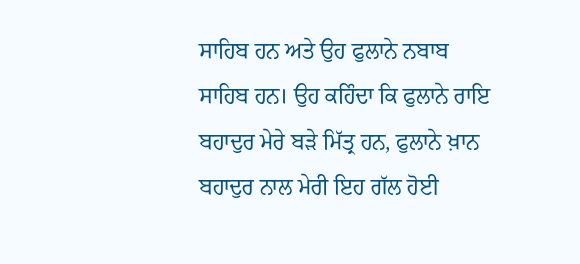ਸਾਹਿਬ ਹਨ ਅਤੇ ਉਹ ਫੁਲਾਨੇ ਨਬਾਬ ਸਾਹਿਬ ਹਨ। ਉਹ ਕਹਿੰਦਾ ਕਿ ਫੁਲਾਨੇ ਰਾਇ ਬਹਾਦੁਰ ਮੇਰੇ ਬੜੇ ਮਿੱਤ੍ਰ ਹਨ, ਫੁਲਾਨੇ ਖ਼ਾਨ ਬਹਾਦੁਰ ਨਾਲ ਮੇਰੀ ਇਹ ਗੱਲ ਹੋਈ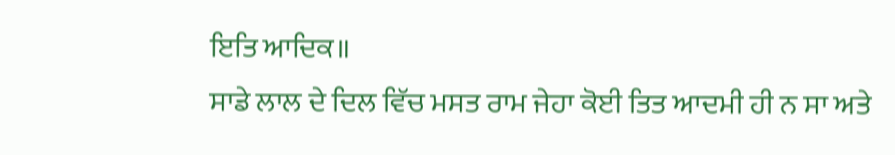ਇਤਿ ਆਦਿਕ॥
ਸਾਡੇ ਲਾਲ ਦੇ ਦਿਲ ਵਿੱਚ ਮਸਤ ਰਾਮ ਜੇਹਾ ਕੋਈ ਤਿਤ ਆਦਮੀ ਹੀ ਨ ਸਾ ਅਤੇ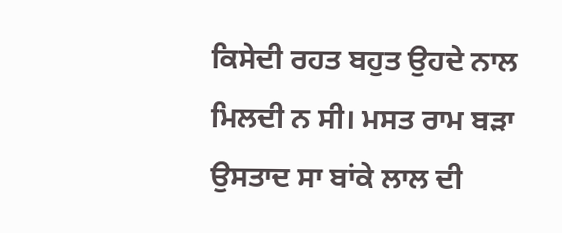ਕਿਸੇਦੀ ਰਹਤ ਬਹੁਤ ਉਹਦੇ ਨਾਲ ਮਿਲਦੀ ਨ ਸੀ। ਮਸਤ ਰਾਮ ਬੜਾ ਉਸਤਾਦ ਸਾ ਬਾਂਕੇ ਲਾਲ ਦੀ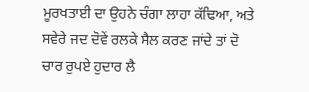ਮੂਰਖਤਾਈ ਦਾ ਉਹਨੇ ਚੰਗਾ ਲਾਹਾ ਕੱਢਿਆ, ਅਤੇ ਸਵੇਰੇ ਜਦ ਦੋਵੇਂ ਰਲਕੇ ਸੈਲ ਕਰਣ ਜਾਂਦੇ ਤਾਂ ਦੋ ਚਾਰ ਰੁਪਏ ਹੁਦਾਰ ਲੈ